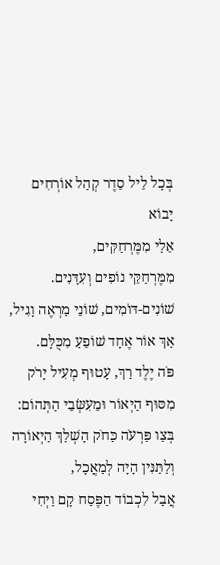בְּכָל לֵיל סֵדֶר קְהַל אוֹרְחִים יָבוֹא
אֵלַי מִמֶּרְחַקִּים,
מִמֶּרְחַקֵּי נוֹפִים וְעִדָּנִים.
שׁוֹנִים-דּוֹמִים, שׁוֹנֵי מַרְאֶה וָגִיל,
אַךְ אוֹר אֶחָד שׁוֹפֵעַ מִכֻּלָּם.
פֹּה יֶלֶד רַךְ, עָטוּף מְעִיל יָרֹק
מִסּוּף הַיְאוֹר וּמֵעִשְּׂבֵי הַתְּהוֹם:
בְּצַו פַּרְעֹה כַּחֹק הָשְׁלַךְ הַיְאוֹרָה
וְלַתַּנִּין הָיָה לְמַאֲכָל,
אֲבָל לִכְבוֹד הַפֶּסַח קָם וַיְחִי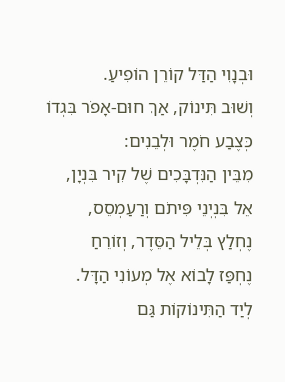וּבְנָוִי הַדַּל קוֹרֵן הוֹפִיעַ.
וְשׁוּב תִּינוֹק, אַךְ חוּם-אָפֹר בִּגְדוֹ
כְּצֶבַע חֹמֶר וּלְבֵנִים:
מִבֵּין הַנִּדְבָּכִים שֶׁל קִיר בִּנְיָן,
אֵל בִּנְיְנֵי פִּיתֹם וְרַעַמְסֵס,
נֶחְלַץ בְּלֵיל הַסֵּדֶר, וְזוֹרֵחַ
נֶחְפַּז לָבוֹא אֶל מְעוֹנִי הַדָּל.
לְיַד הַתִּינוֹקוֹת גַּם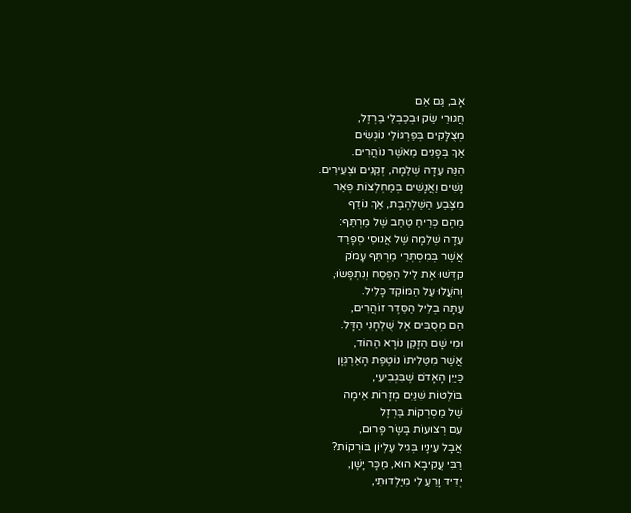אָב, גַּם אֵם
חֲגוּרֵי שַׂק וּבְכַבְלֵי בַרְזֶל,
מְצֻלָּקִים בְּפַרְגּוֹלֵי נוֹגְשִׂים
אַךְ בְּפָנִים מֵאֹשֶׁר נוֹהֲרִים.
הִנֵּה עֵדָה שְׁלֵמָה, זְקֵנִים וּצְעִירִים.
נָשִׁים וַאֲנָשִׁים בְּמַחְלְצוֹת פְּאֵר
מִצֶּבַע הַשַּׁלְהֶבֶת, אַךְ נוֹדֵף
מֵהֶם כְּרֵיחַ טַחַב שֶׁל מַרְתֵּף:
עֵדָה שְׁלֵמָה שֶׁל אֲנוּסֵי סְפָרַד
אֲשֶׁר בְּמִסְתְּרֵי מַרְתֵּף עָמֹק
קִדְּשׁוּ אֶת לֵיל הַפֶּסַח וְנִתְפָּשׂוּ,
וְהֹעֲלוּ עַל הַמּוֹקֵד כָּלִיל.
עַתָּה בְלֵיל הַסֵּדֶר זוֹהֲרִים,
הֵם מְסֻבִּים אֶל שֻׁלְחָנִי הַדָּל.
וּמִי שָׁם הַזָּקֵן נוֹרָא הַהוֹד,
אֲשֶׁר מִטַּלִיתוֹ נוֹטֶפֶת הָאַרְגְּוָן
כַּיַּיִן הָאָדֹם שֶׁבִּגְבִיעִי,
בּוֹלְטוֹת שִׁנַּיִם מְזָרוֹת אֵימָה
שֶׁל מַסְרְקוֹת בַּרְזֶל
עִם רְצוּעוֹת בָּשָׂר פָּרוּם,
אֲבָל עֵינָיו בְּגִיל עֶלְיוֹן בּוֹרְקוֹת?
רַבִּי עֲקִיבָא הוּא, מַכָּר יָשָׁן,
יְדִיד וָרֵעַ לִי מִיַּלְדוּתִי,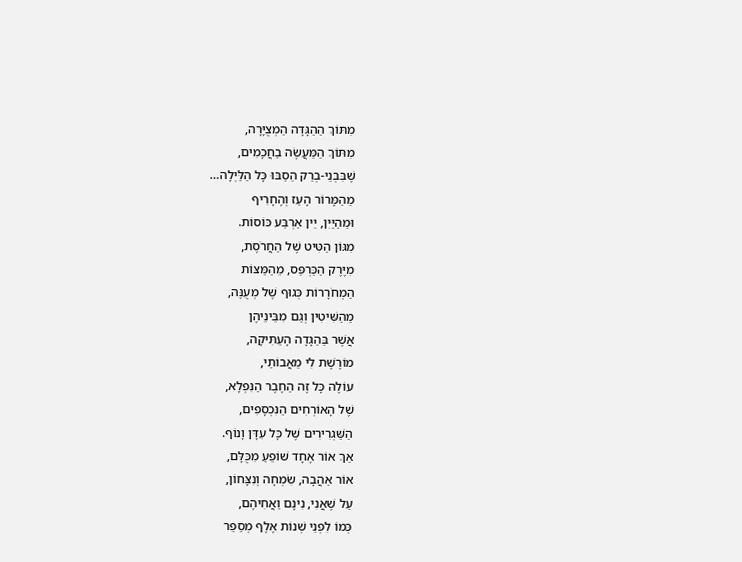מִתּוֹךְ הַהַגָּדָה הַמְצֻיָּרָה,
מִתּוֹךְ הַמַּעֲשֶׂה בַחֲכָמִים,
שֶׁבִּבְנֵי-בְרַק הֵסַבּוּ כָּל הַלַּיְלָה…
מֵהַמָּרוֹר הָעַז וְהֶחָרִיף
וּמֵהַיַּיִן, יֵין אַרְבַּע כּוֹסוֹת.
מִגּוֹן הַטִּיט שֶׁל הַחֲרֹסֶת,
מִיֶּרֶק הַכַּרְפַּס, מֵהַמַּצּוֹת
הַמְחֹרָרוֹת כְּגוּף שֶׁל מְעֻנֶּה,
מֵהַשִּׁיטִין וְגַם מִבֵּינֵיהֶן
אֲשֶׁר בַּהַגָּדָה הָעַתִּיקָה,
מוֹרֶשֶׁת לִי מֵאֲבוֹתַי,
עוֹלֶה כָּל זֶה הַחֶבֶר הַנִּפְלָא,
שֶׁל הָאוֹרְחִים הַנִּכְסָפִים,
הַשַּׁגְרִירִים שֶׁל כָּל עִדָּן וָנוֹף.
אַךְ אוֹר אֶחָד שׁוֹפֵעַ מִכֻּלָּם,
אוֹר אַהֲבָה, שִׂמְחָה וְנִצָּחוֹן,
עַל שֶׁאֲנִי, נִינָם וַאֲחִיהֶם,
כְּמוֹ לִפְנֵי שְׁנוֹת אֶלֶף מְסַפֵר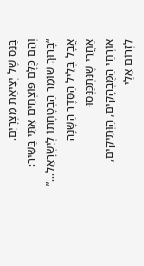בַּנֵּס שֶׁל יְצִיאַת מִצְרָיִם.
וְהֵם כֻּלָּם פּוֹצְחִים אִתִּי בַּשִּׁיר:
“בָּרוּךְ שׁוֹמֵר הַבְטָחָתוֹ לְיִשְׂרָאֵל…”
אֲבָל בְּלֵיל הַסֵּדֶר הַשָּׁנָה
אַחֲרֵי שֶׁנִּתְכַּנְּסוּ
אוֹרְחַי הַמֻּבְהָקִים, הַוְּתִיקִים,
לִזְרוֹם אֵלַי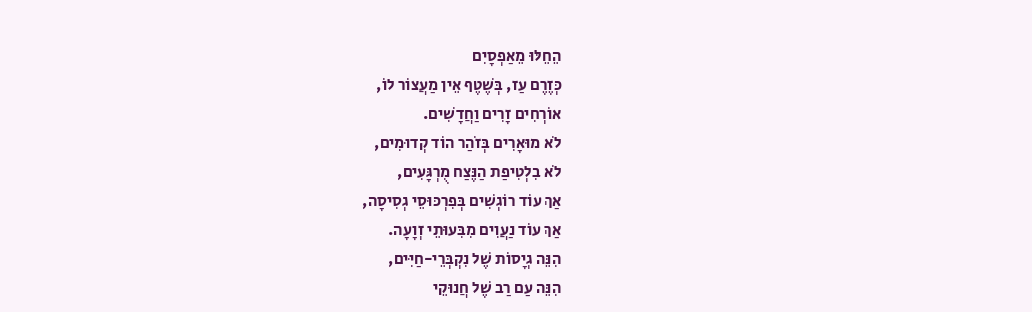הֵחֵלּוּ מֵאַפְסָיִם
כְּזֶרֶם עַז, בְּשֶׁטֶף אֵין מַעֲצוֹר לוֹ,
אוֹרְחִים זָרִים וַחֲדָשִׁים.
לֹא מוּאָרִים בְּזֹהַר הוֹד קְדוּמִים,
לֹא בִלְטִיפַת הַנֶּצַח מֻרְגָּעִים,
אַךְ עוֹד רוֹגְשִׁים בְּפִרְכּוּסֵי גְסִיסָה,
אַךְ עוֹד נַעֲוִים מִבִּעוּתֵי זְוָעָה.
הִנֵּה גְיָסוֹת שֶׁל נִקְבְּרֵי-חַיִּים,
הִנֵּה עַם רַב שֶׁל חֲנוּקֵי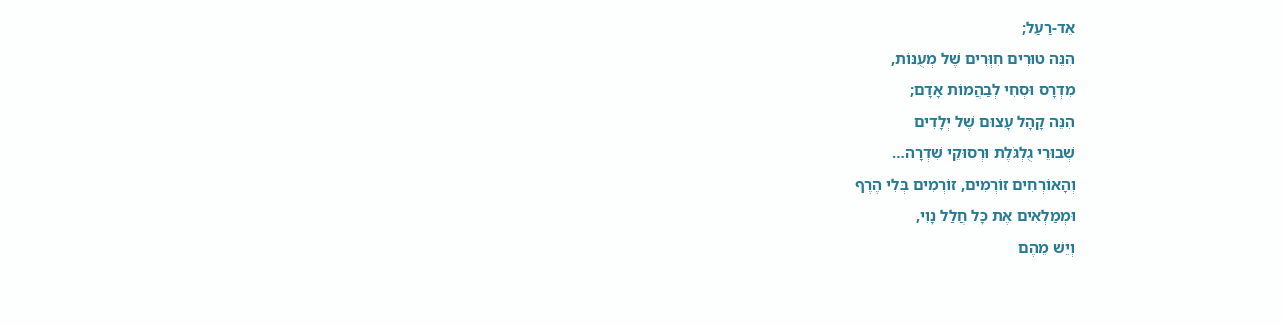אֵד-רַעַל;
הִנֵּה טוּרִים חִוְּרִים שֶׁל מְעֻנּוֹת,
מִדְרָס וּסְחִי לְבַהֲמוֹת אָדָם;
הִנֵּה קָהָל עָצוּם שֶׁל יְלָדִים
שְׁבוּרֵי גֻלְגֹּלֶת וּרְסוּקֵי שִׁדְרָה…
וְהָאוֹרְחִים זוֹרְמִים, זוֹרְמִים בְּלִי הֶרֶף
וּמְמַלְאִים אֶת כָּל חֲלַל נָוִי,
וְיֵשׁ מֵהֶם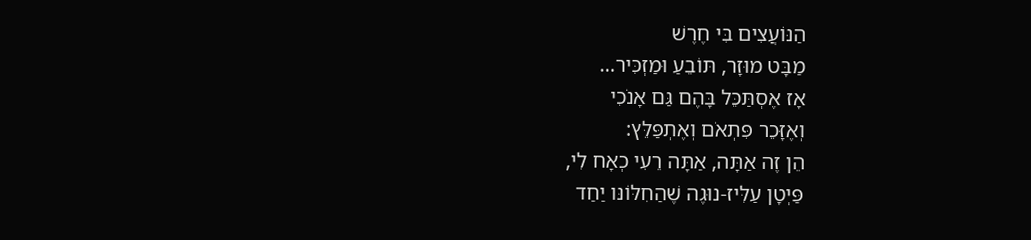הַנּוֹעֲצִים בִּי חֶרֶשׁ
מַבָּט מוּזָר, תּוֹבֵעַ וּמַזְכִּיר…
אָז אֶסְתַּכֵּל בָּהֶם גַּם אָנֹכִי
וְאֶזָּכֵר פִּתְאֹם וְאֶתְפַּלֵּץ:
הֵן זֶה אַתָּה, אַתָּה רֵעִי כְאָח לִי,
פַּיְטָן עַלִּיז-נוּגֶה שֶׁהַחִלּוֹנּו יַחַד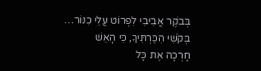בְּבֹקֶר אֲבִיבִי לִפְרוֹט עֲלֵי כִנּוֹר…
בְּקֹשִׁי הִכַּרְתִּיךָ, כִּי הָאֵשׁ
חָרְכָה אֶת כָּל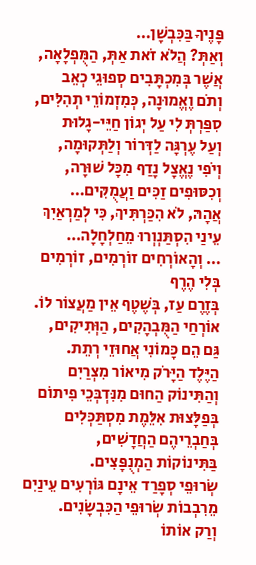פָּנֶיךָ בַּכִּבְשָׁן…
וְאַתְּ? הֲלֹא זֹאת אַתְּ, הַמֻּפְלָאָה,
אֲשֶׁר בְּמִכְתָּבִים סְפוּגֵי כְאֵב
וְתֹם וֶאֱמוּנָה, כְּמִזְמוֹרֵי תְהִלִּים,
סִפַּרְתְּ לִי עַל יְגוֹן חַיֵּי-גָלוּת
וְעַל עֶרְגָּה לַדְּרוֹר וְלַתְּקוּמָה,
וְיֹפִי נֶאֱצָל נָדַף מִכָּל שׁוּרָה,
וְכִסּוּפִים זַכִּים וַעֲמֻקִּים…
אֲהָהּ, לֹא הִכַּרְתִּיךְ, כִּי לְמַרְאַיִךְ
עֵינַי הִסְתַּנְוְרוּ מֵחַלְחָלָה…
… וְהָאוֹרְחִים זוֹרְמִים, זוֹרְמִים
בְּלִי הֶרֶף
בְּזֶרֶם עַז, בְּשֶׁטֶף אֵין מַעֲצוֹר לוֹ.
אוֹרְחַי הַמֻּבְהָקִים, הַוְּתִיקִים,
גַּם הֵם כָּמוֹנִי אֲחוּזֵי רְתֵת.
הַיֶּלֶד הַיָּרֹק מִיאוֹר מִצְרַיִם
וְהַתִּינוֹק הַחוּם מִנִּדְבְּכֵי פִיתוֹם
בְּפַלָּצוּת אִלֵּמֶת מִסְתַּכְּלִים
בְּחַבְרֵיהֶם הַחֲדָשִׁים,
בַּתִּינוֹקוֹת הַמְנֻפָּצִים.
שְׂרוּפֵי סְפָרַד אֵינָם גּוֹרְעִים עֵינַיִם
מֵרִבְבוֹת שְׂרוּפֵי הַכִּבְשָֹנִים.
וְרַק אוֹתוֹ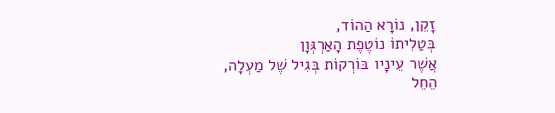זָקֵן, נוֹרָא הַהוֹד,
בְּטַלִיתוֹ נוֹטֶפֶת הָאַרְגְּוָן
אֲשֶׁר עֵינָיו בּוֹרְקוֹת בְּגִיל שֶׁל מַעְלָה,
הֵחֵל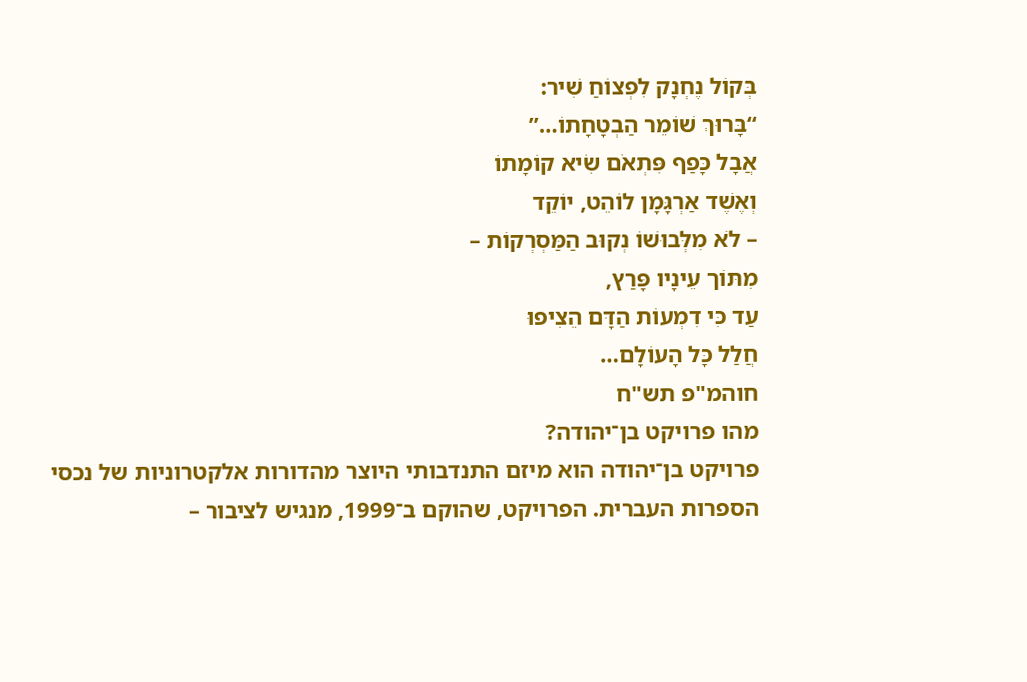בְּקוֹל נֶחְנָק לִפְצוֹחַ שִׁיר:
“בָּרוּךְ שׁוֹמֵר הַבְטָחָתוֹ…”
אֲבָל כָּפַף פִּתְאֹם שִׂיא קוֹמָתוֹ
וְאֶשֶׁד אַרְגָּמָן לוֹהֵט, יוֹקֵד
– לֹא מִלְּבוּשׁוֹ נְקוּב הַמַּסְרְקוֹת –
מִתּוֹך עֵינָיו פָּרַץ,
עַד כִּי דִמְעוֹת הַדָּם הֵצִיפוּ
חֲלַל כָּל הָעוֹלָם…
חוהמ"פ תש"ח
מהו פרויקט בן־יהודה?
פרויקט בן־יהודה הוא מיזם התנדבותי היוצר מהדורות אלקטרוניות של נכסי הספרות העברית. הפרויקט, שהוקם ב־1999, מנגיש לציבור –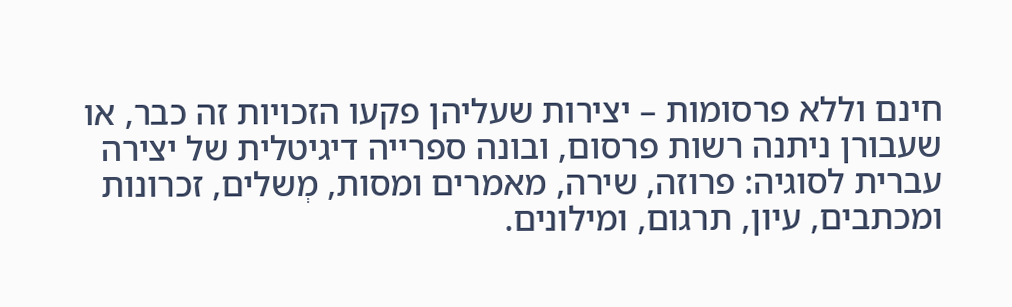חינם וללא פרסומות – יצירות שעליהן פקעו הזכויות זה כבר, או שעבורן ניתנה רשות פרסום, ובונה ספרייה דיגיטלית של יצירה עברית לסוגיה: פרוזה, שירה, מאמרים ומסות, מְשלים, זכרונות ומכתבים, עיון, תרגום, ומילונים.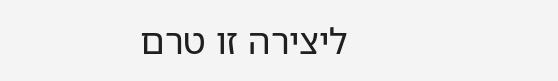ליצירה זו טרם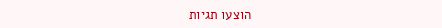הוצעו תגיות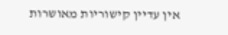אין עדיין קישוריות מאושרות